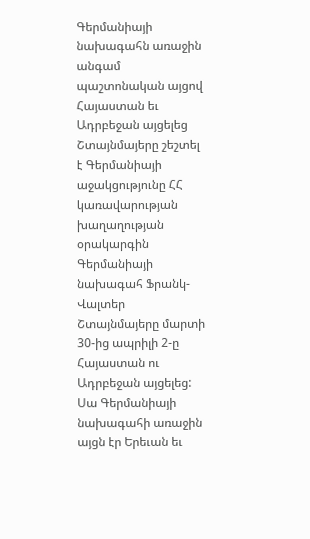Գերմանիայի նախագահն առաջին անգամ պաշտոնական այցով Հայաստան եւ Ադրբեջան այցելեց
Շտայնմայերը շեշտել է Գերմանիայի աջակցությունը ՀՀ կառավարության խաղաղության օրակարգին
Գերմանիայի նախագահ Ֆրանկ-Վալտեր Շտայնմայերը մարտի 30-ից ապրիլի 2-ը Հայաստան ու Ադրբեջան այցելեց: Սա Գերմանիայի նախագահի առաջին այցն էր Երեւան եւ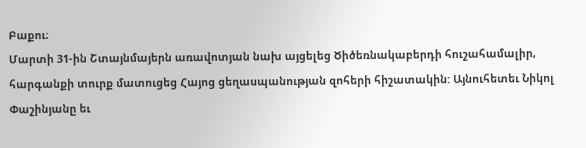Բաքու։
Մարտի 31-ին Շտայնմայերն առավոտյան նախ այցելեց Ծիծեռնակաբերդի հուշահամալիր, հարգանքի տուրք մատուցեց Հայոց ցեղասպանության զոհերի հիշատակին: Այնուհետեւ Նիկոլ Փաշինյանը եւ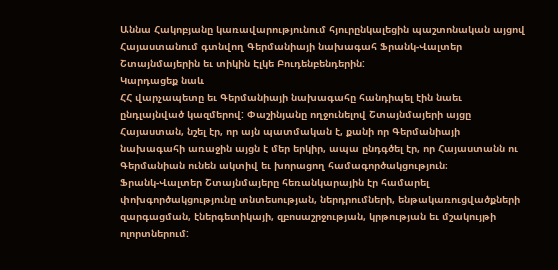Աննա Հակոբյանը կառավարությունում հյուրընկալեցին պաշտոնական այցով Հայաստանում գտնվող Գերմանիայի նախագահ Ֆրանկ-Վալտեր Շտայնմայերին եւ տիկին Էլկե Բուդենբենդերին:
Կարդացեք նաև
ՀՀ վարչապետը եւ Գերմանիայի նախագահը հանդիպել էին նաեւ ընդլայնված կազմերով: Փաշինյանը ողջունելով Շտայնմայերի այցը Հայաստան, նշել էր, որ այն պատմական է, քանի որ Գերմանիայի նախագահի առաջին այցն է մեր երկիր, ապա ընդգծել էր, որ Հայաստանն ու Գերմանիան ունեն ակտիվ եւ խորացող համագործակցություն։
Ֆրանկ-Վալտեր Շտայնմայերը հեռանկարային էր համարել փոխգործակցությունը տնտեսության, ներդրումների, ենթակառուցվածքների զարգացման, էներգետիկայի, զբոսաշրջության, կրթության եւ մշակույթի ոլորտներում: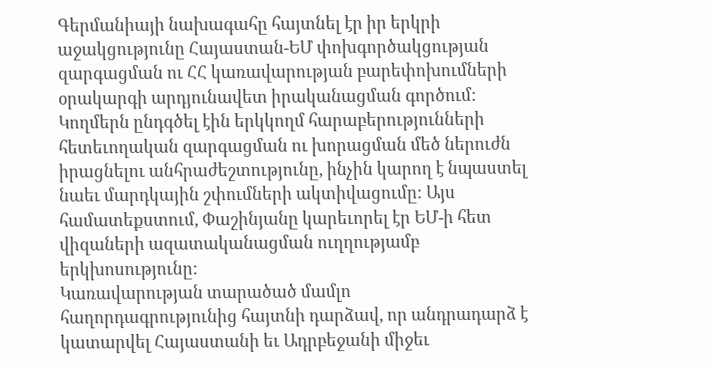Գերմանիայի նախագահը հայտնել էր իր երկրի աջակցությունը Հայաստան-ԵՄ փոխգործակցության զարգացման ու ՀՀ կառավարության բարեփոխումների օրակարգի արդյունավետ իրականացման գործում: Կողմերն ընդգծել էին երկկողմ հարաբերությունների հետեւողական զարգացման ու խորացման մեծ ներուժն իրացնելու անհրաժեշտությունը, ինչին կարող է նպաստել նաեւ մարդկային շփումների ակտիվացումը: Այս համատեքստում, Փաշինյանը կարեւորել էր ԵՄ-ի հետ վիզաների ազատականացման ուղղությամբ երկխոսությունը:
Կառավարության տարածած մամլո հաղորդագրությունից հայտնի դարձավ, որ անդրադարձ է կատարվել Հայաստանի եւ Ադրբեջանի միջեւ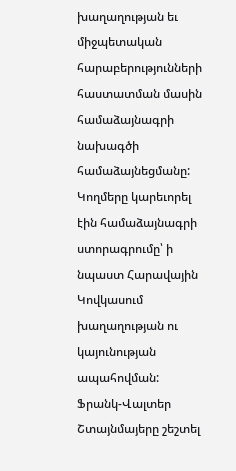խաղաղության եւ միջպետական հարաբերությունների հաստատման մասին համաձայնագրի նախագծի համաձայնեցմանը: Կողմերը կարեւորել էին համաձայնագրի ստորագրումը՝ ի նպաստ Հարավային Կովկասում խաղաղության ու կայունության ապահովման: Ֆրանկ-Վալտեր Շտայնմայերը շեշտել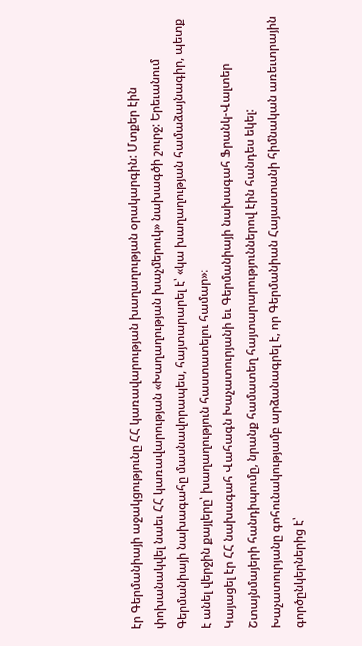էր Գերմանիայի աջակցությունը ՀՀ կառավարության խաղաղության օրակարգին: Մտքեր էին փոխանակվել նաեւ ՀՀ կառավարության «Խաղաղության խաչմերուկ» նախագծի շուրջ: Երեւանում Գերմանիայի նախագահը մասնավորապես, հայտարարել է՝ «կա խաղաղության համաձայնագիր, պետք է անել վերջին քայլերը՝ խաղաղություն հաստատելու համար»։
Կայացել էր ՀՀ նախագահ Վահագն Խաչատուրյանի եւ Գերմանիայի նախագահ Ֆրանկ-Վալտեր Շտայնմայերի հանդիպումը, նրանք համատեղ հայտարարություններով էին հանդես եկել: Խաչատուրյանը գոհունակությամբ արձանագրել է, որ Գերմանիան Հայաստանի հիմնական առեւտրային գործընկերներից է՝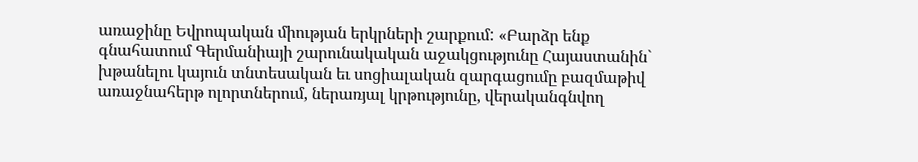առաջինը Եվրոպական միության երկրների շարքում: «Բարձր ենք գնահատում Գերմանիայի շարունակական աջակցությունը Հայաստանին` խթանելու կայուն տնտեսական եւ սոցիալական զարգացումը բազմաթիվ առաջնահերթ ոլորտներում, ներառյալ կրթությունը, վերականգնվող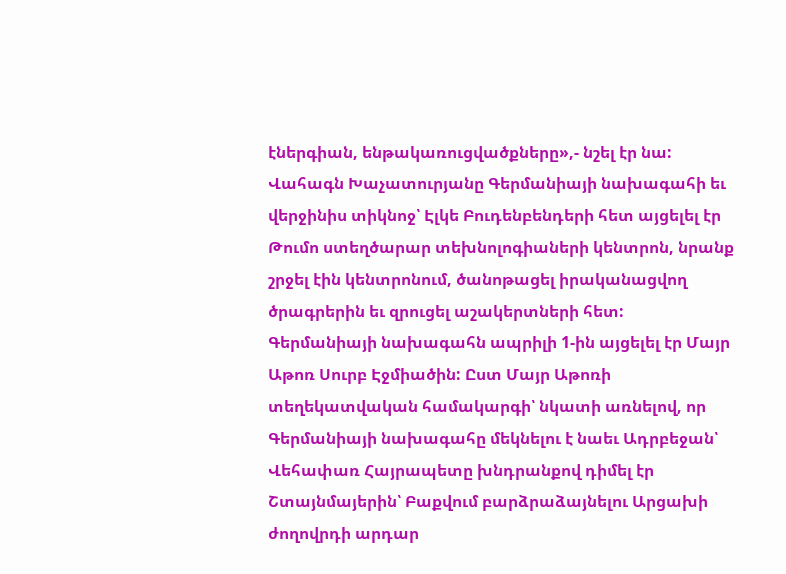էներգիան, ենթակառուցվածքները»,- նշել էր նա: Վահագն Խաչատուրյանը Գերմանիայի նախագահի եւ վերջինիս տիկնոջ՝ Էլկե Բուդենբենդերի հետ այցելել էր Թումո ստեղծարար տեխնոլոգիաների կենտրոն, նրանք շրջել էին կենտրոնում, ծանոթացել իրականացվող ծրագրերին եւ զրուցել աշակերտների հետ:
Գերմանիայի նախագահն ապրիլի 1-ին այցելել էր Մայր Աթոռ Սուրբ Էջմիածին: Ըստ Մայր Աթոռի տեղեկատվական համակարգի՝ նկատի առնելով, որ Գերմանիայի նախագահը մեկնելու է նաեւ Ադրբեջան՝ Վեհափառ Հայրապետը խնդրանքով դիմել էր Շտայնմայերին՝ Բաքվում բարձրաձայնելու Արցախի ժողովրդի արդար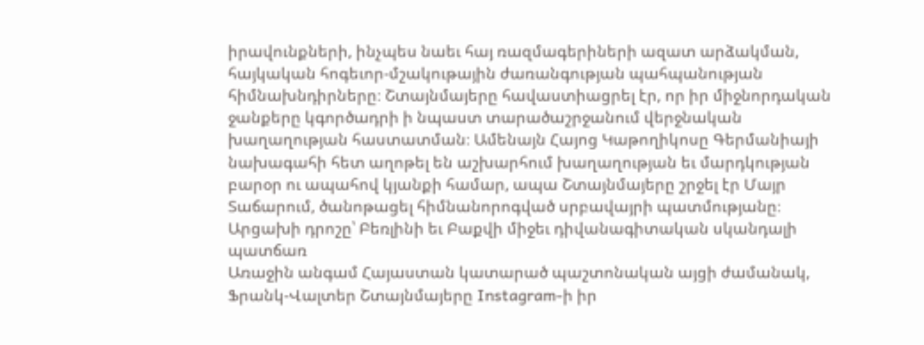իրավունքների, ինչպես նաեւ հայ ռազմագերիների ազատ արձակման, հայկական հոգեւոր-մշակութային ժառանգության պահպանության հիմնախնդիրները։ Շտայնմայերը հավաստիացրել էր, որ իր միջնորդական ջանքերը կգործադրի ի նպաստ տարածաշրջանում վերջնական խաղաղության հաստատման։ Ամենայն Հայոց Կաթողիկոսը Գերմանիայի նախագահի հետ աղոթել են աշխարհում խաղաղության եւ մարդկության բարօր ու ապահով կյանքի համար, ապա Շտայնմայերը շրջել էր Մայր Տաճարում, ծանոթացել հիմնանորոգված սրբավայրի պատմությանը։
Արցախի դրոշը՝ Բեռլինի եւ Բաքվի միջեւ դիվանագիտական սկանդալի պատճառ
Առաջին անգամ Հայաստան կատարած պաշտոնական այցի ժամանակ, Ֆրանկ-Վալտեր Շտայնմայերը Instagram-ի իր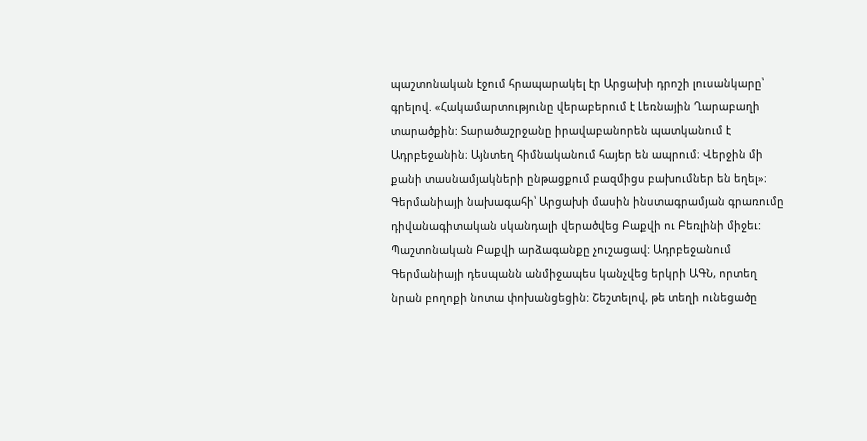պաշտոնական էջում հրապարակել էր Արցախի դրոշի լուսանկարը՝ գրելով. «Հակամարտությունը վերաբերում է Լեռնային Ղարաբաղի տարածքին: Տարածաշրջանը իրավաբանորեն պատկանում է Ադրբեջանին։ Այնտեղ հիմնականում հայեր են ապրում։ Վերջին մի քանի տասնամյակների ընթացքում բազմիցս բախումներ են եղել»։
Գերմանիայի նախագահի՝ Արցախի մասին ինստագրամյան գրառումը դիվանագիտական սկանդալի վերածվեց Բաքվի ու Բեռլինի միջեւ: Պաշտոնական Բաքվի արձագանքը չուշացավ: Ադրբեջանում Գերմանիայի դեսպանն անմիջապես կանչվեց երկրի ԱԳՆ, որտեղ նրան բողոքի նոտա փոխանցեցին: Շեշտելով, թե տեղի ունեցածը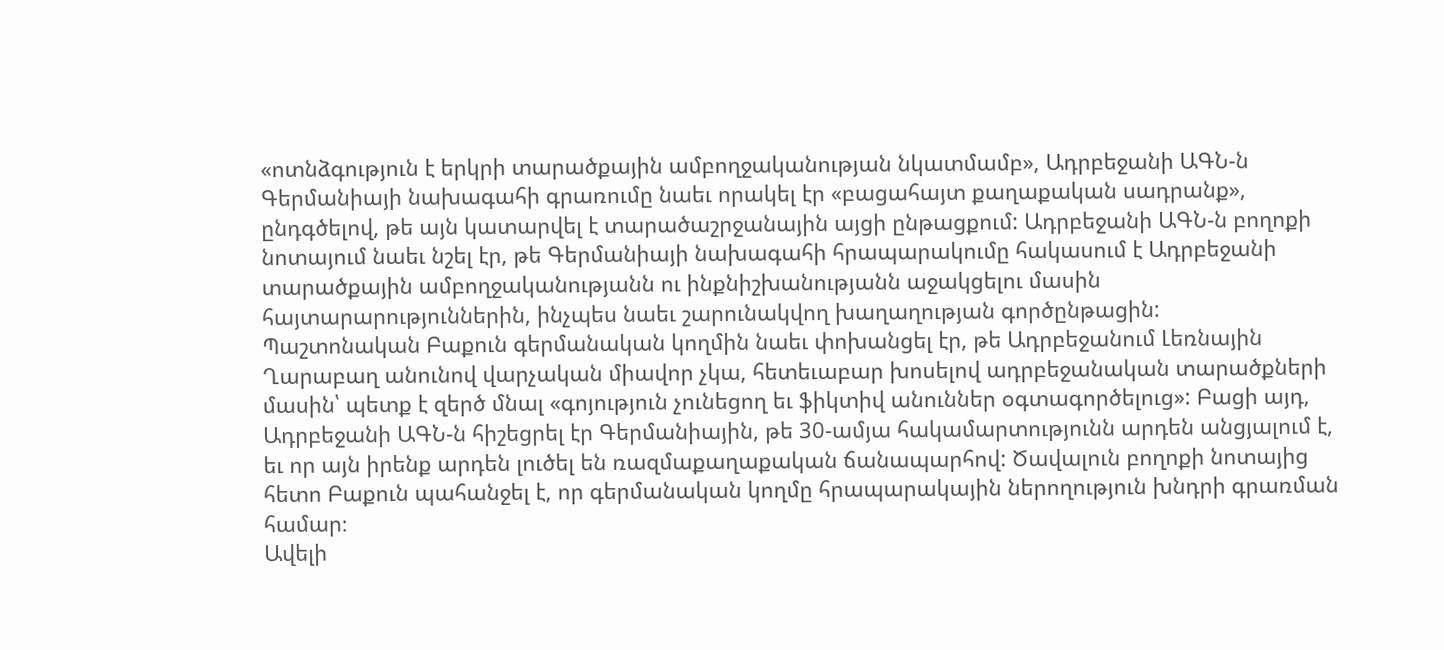«ոտնձգություն է երկրի տարածքային ամբողջականության նկատմամբ», Ադրբեջանի ԱԳՆ-ն Գերմանիայի նախագահի գրառումը նաեւ որակել էր «բացահայտ քաղաքական սադրանք», ընդգծելով, թե այն կատարվել է տարածաշրջանային այցի ընթացքում: Ադրբեջանի ԱԳՆ-ն բողոքի նոտայում նաեւ նշել էր, թե Գերմանիայի նախագահի հրապարակումը հակասում է Ադրբեջանի տարածքային ամբողջականությանն ու ինքնիշխանությանն աջակցելու մասին հայտարարություններին, ինչպես նաեւ շարունակվող խաղաղության գործընթացին:
Պաշտոնական Բաքուն գերմանական կողմին նաեւ փոխանցել էր, թե Ադրբեջանում Լեռնային Ղարաբաղ անունով վարչական միավոր չկա, հետեւաբար խոսելով ադրբեջանական տարածքների մասին՝ պետք է զերծ մնալ «գոյություն չունեցող եւ ֆիկտիվ անուններ օգտագործելուց»: Բացի այդ, Ադրբեջանի ԱԳՆ-ն հիշեցրել էր Գերմանիային, թե 30-ամյա հակամարտությունն արդեն անցյալում է, եւ որ այն իրենք արդեն լուծել են ռազմաքաղաքական ճանապարհով: Ծավալուն բողոքի նոտայից հետո Բաքուն պահանջել է, որ գերմանական կողմը հրապարակային ներողություն խնդրի գրառման համար։
Ավելի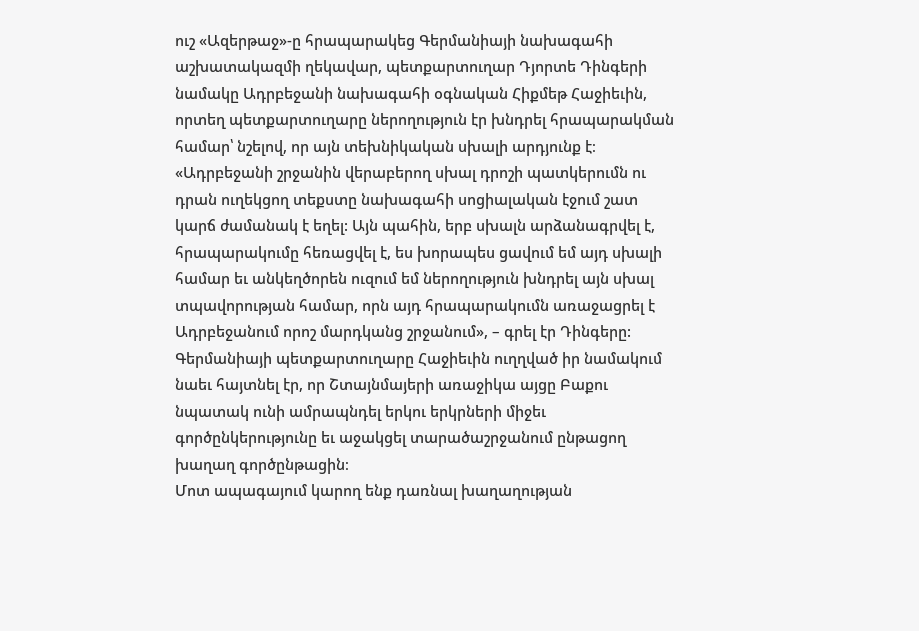ուշ «Ազերթաջ»-ը հրապարակեց Գերմանիայի նախագահի աշխատակազմի ղեկավար, պետքարտուղար Դյորտե Դինգերի նամակը Ադրբեջանի նախագահի օգնական Հիքմեթ Հաջիեւին, որտեղ պետքարտուղարը ներողություն էր խնդրել հրապարակման համար՝ նշելով, որ այն տեխնիկական սխալի արդյունք է։ «Ադրբեջանի շրջանին վերաբերող սխալ դրոշի պատկերումն ու դրան ուղեկցող տեքստը նախագահի սոցիալական էջում շատ կարճ ժամանակ է եղել: Այն պահին, երբ սխալն արձանագրվել է, հրապարակումը հեռացվել է, ես խորապես ցավում եմ այդ սխալի համար եւ անկեղծորեն ուզում եմ ներողություն խնդրել այն սխալ տպավորության համար, որն այդ հրապարակումն առաջացրել է Ադրբեջանում որոշ մարդկանց շրջանում», – գրել էր Դինգերը: Գերմանիայի պետքարտուղարը Հաջիեւին ուղղված իր նամակում նաեւ հայտնել էր, որ Շտայնմայերի առաջիկա այցը Բաքու նպատակ ունի ամրապնդել երկու երկրների միջեւ գործընկերությունը եւ աջակցել տարածաշրջանում ընթացող խաղաղ գործընթացին։
Մոտ ապագայում կարող ենք դառնալ խաղաղության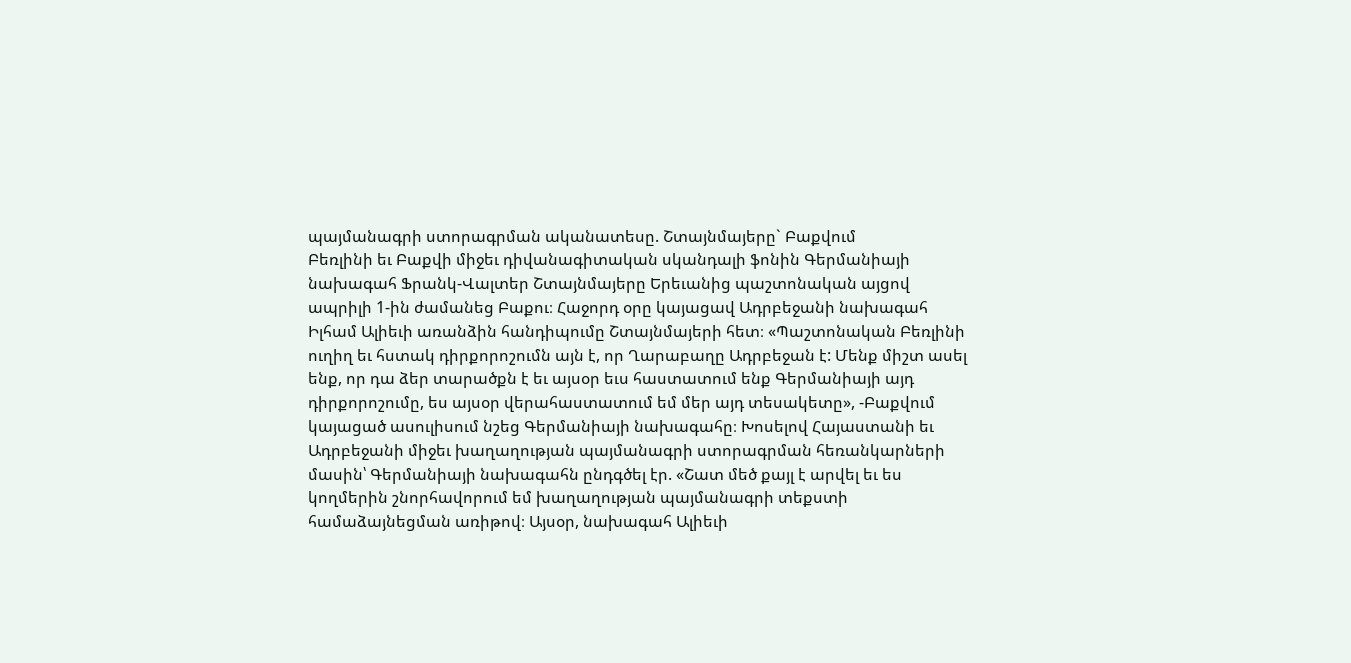պայմանագրի ստորագրման ականատեսը. Շտայնմայերը` Բաքվում
Բեռլինի եւ Բաքվի միջեւ դիվանագիտական սկանդալի ֆոնին Գերմանիայի նախագահ Ֆրանկ-Վալտեր Շտայնմայերը Երեւանից պաշտոնական այցով ապրիլի 1-ին ժամանեց Բաքու։ Հաջորդ օրը կայացավ Ադրբեջանի նախագահ Իլհամ Ալիեւի առանձին հանդիպումը Շտայնմայերի հետ։ «Պաշտոնական Բեռլինի ուղիղ եւ հստակ դիրքորոշումն այն է, որ Ղարաբաղը Ադրբեջան է: Մենք միշտ ասել ենք, որ դա ձեր տարածքն է եւ այսօր եւս հաստատում ենք Գերմանիայի այդ դիրքորոշումը, ես այսօր վերահաստատում եմ մեր այդ տեսակետը», -Բաքվում կայացած ասուլիսում նշեց Գերմանիայի նախագահը։ Խոսելով Հայաստանի եւ Ադրբեջանի միջեւ խաղաղության պայմանագրի ստորագրման հեռանկարների մասին՝ Գերմանիայի նախագահն ընդգծել էր. «Շատ մեծ քայլ է արվել եւ ես կողմերին շնորհավորում եմ խաղաղության պայմանագրի տեքստի համաձայնեցման առիթով։ Այսօր, նախագահ Ալիեւի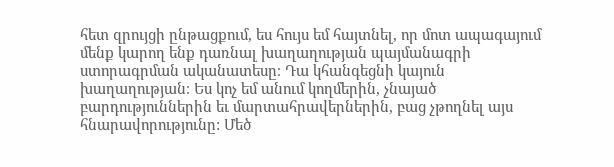հետ զրույցի ընթացքում, ես հույս եմ հայտնել, որ մոտ ապագայում մենք կարող ենք դառնալ խաղաղության պայմանագրի ստորագրման ականատեսը։ Դա կհանգեցնի կայուն խաղաղության։ Ես կոչ եմ անում կողմերին, չնայած բարդություններին եւ մարտահրավերներին, բաց չթողնել այս հնարավորությունը: Մեծ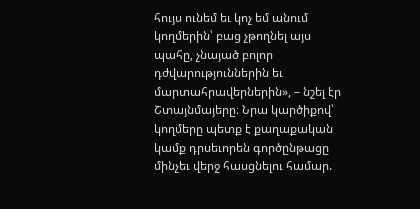հույս ունեմ եւ կոչ եմ անում կողմերին՝ բաց չթողնել այս պահը, չնայած բոլոր դժվարություններին եւ մարտահրավերներին», – նշել էր Շտայնմայերը։ Նրա կարծիքով՝ կողմերը պետք է քաղաքական կամք դրսեւորեն գործընթացը մինչեւ վերջ հասցնելու համար.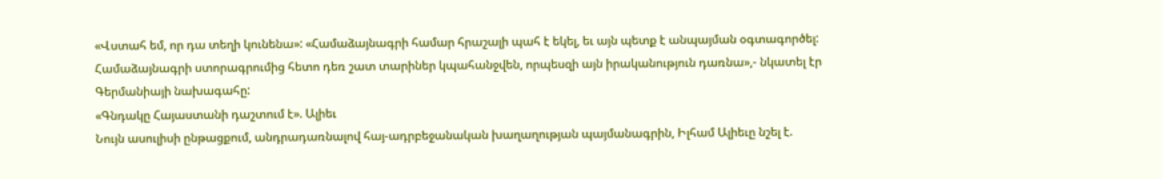«Վստահ եմ, որ դա տեղի կունենա»: «Համաձայնագրի համար հրաշալի պահ է եկել, եւ այն պետք է անպայման օգտագործել: Համաձայնագրի ստորագրումից հետո դեռ շատ տարիներ կպահանջվեն, որպեսզի այն իրականություն դառնա»,- նկատել էր Գերմանիայի նախագահը:
«Գնդակը Հայաստանի դաշտում է». Ալիեւ
Նույն ասուլիսի ընթացքում, անդրադառնալով հայ-ադրբեջանական խաղաղության պայմանագրին, Իլհամ Ալիեւը նշել է.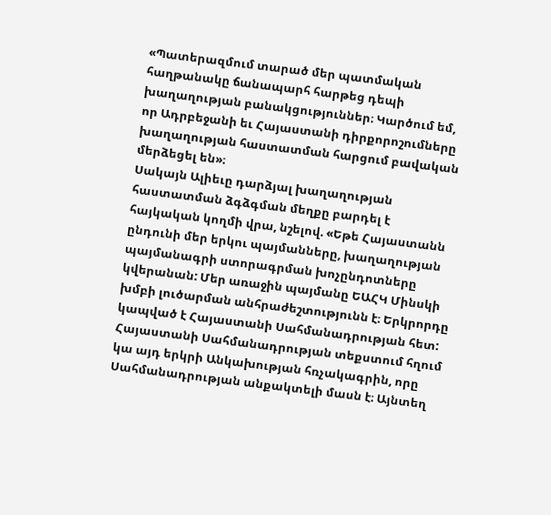«Պատերազմում տարած մեր պատմական հաղթանակը ճանապարհ հարթեց դեպի խաղաղության բանակցություններ։ Կարծում եմ, որ Ադրբեջանի եւ Հայաստանի դիրքորոշումները խաղաղության հաստատման հարցում բավական մերձեցել են»։
Սակայն Ալիեւը դարձյալ խաղաղության հաստատման ձգձգման մեղքը բարդել է հայկական կողմի վրա, նշելով. «Եթե Հայաստանն ընդունի մեր երկու պայմանները, խաղաղության պայմանագրի ստորագրման խոչընդոտները կվերանան: Մեր առաջին պայմանը ԵԱՀԿ Մինսկի խմբի լուծարման անհրաժեշտությունն է։ Երկրորդը կապված է Հայաստանի Սահմանադրության հետ: Հայաստանի Սահմանադրության տեքստում հղում կա այդ երկրի Անկախության հռչակագրին, որը Սահմանադրության անքակտելի մասն է։ Այնտեղ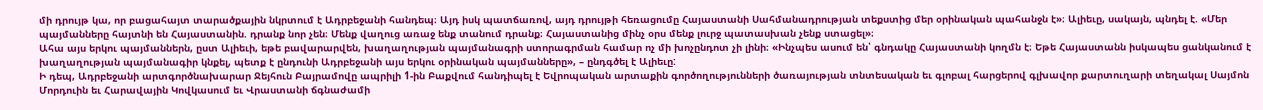մի դրույթ կա, որ բացահայտ տարածքային նկրտում է Ադրբեջանի հանդեպ։ Այդ իսկ պատճառով, այդ դրույթի հեռացումը Հայաստանի Սահմանադրության տեքստից մեր օրինական պահանջն է»։ Ալիեւը, սակայն, պնդել է. «Մեր պայմանները հայտնի են Հայաստանին. դրանք նոր չեն։ Մենք վաղուց առաջ ենք տանում դրանք։ Հայաստանից մինչ օրս մենք լուրջ պատասխան չենք ստացել»։
Ահա այս երկու պայմաններն, ըստ Ալիեւի, եթե բավարարվեն, խաղաղության պայմանագրի ստորագրման համար ոչ մի խոչընդոտ չի լինի։ «Ինչպես ասում են՝ գնդակը Հայաստանի կողմն է։ Եթե Հայաստանն իսկապես ցանկանում է խաղաղության պայմանագիր կնքել, պետք է ընդունի Ադրբեջանի այս երկու օրինական պայմանները», – ընդգծել է Ալիեւը:
Ի դեպ, Ադրբեջանի արտգործնախարար Ջեյհուն Բայրամովը ապրիլի 1-ին Բաքվում հանդիպել է Եվրոպական արտաքին գործողությունների ծառայության տնտեսական եւ գլոբալ հարցերով գլխավոր քարտուղարի տեղակալ Սայմոն Մորդուին եւ Հարավային Կովկասում եւ Վրաստանի ճգնաժամի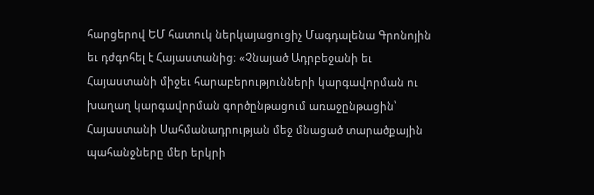հարցերով ԵՄ հատուկ ներկայացուցիչ Մագդալենա Գրոնոյին եւ դժգոհել է Հայաստանից։ «Չնայած Ադրբեջանի եւ Հայաստանի միջեւ հարաբերությունների կարգավորման ու խաղաղ կարգավորման գործընթացում առաջընթացին՝ Հայաստանի Սահմանադրության մեջ մնացած տարածքային պահանջները մեր երկրի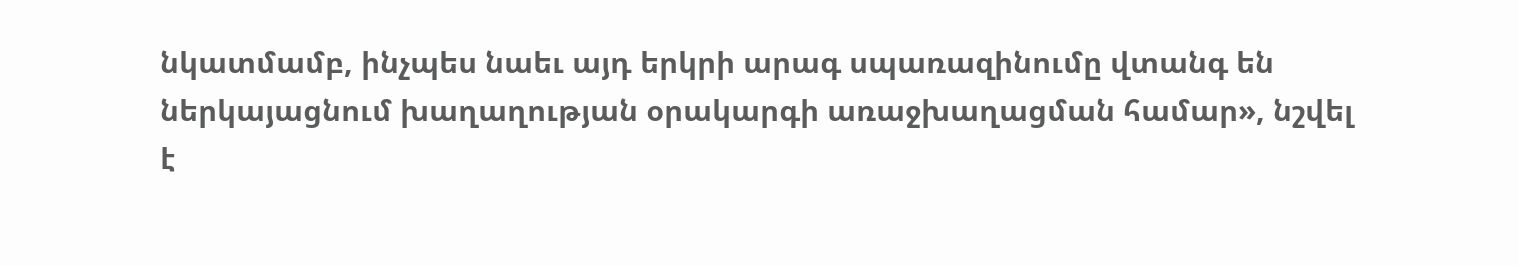նկատմամբ, ինչպես նաեւ այդ երկրի արագ սպառազինումը վտանգ են ներկայացնում խաղաղության օրակարգի առաջխաղացման համար», նշվել է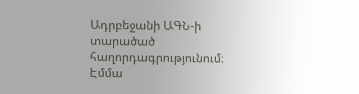Ադրբեջանի ԱԳՆ-ի տարածած հաղորդագրությունում։
Էմմա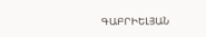ԳԱԲՐԻԵԼՅԱՆ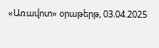«Առավոտ» օրաթերթ, 03.04.2025